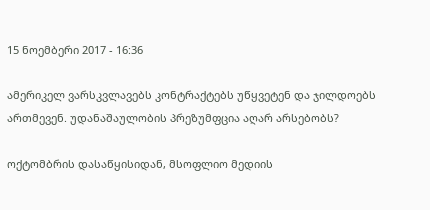15 ნოემბერი 2017 - 16:36

ამერიკელ ვარსკვლავებს კონტრაქტებს უწყვეტენ და ჯილდოებს ართმევენ. უდანაშაულობის პრეზუმფცია აღარ არსებობს?

ოქტომბრის დასაწყისიდან, მსოფლიო მედიის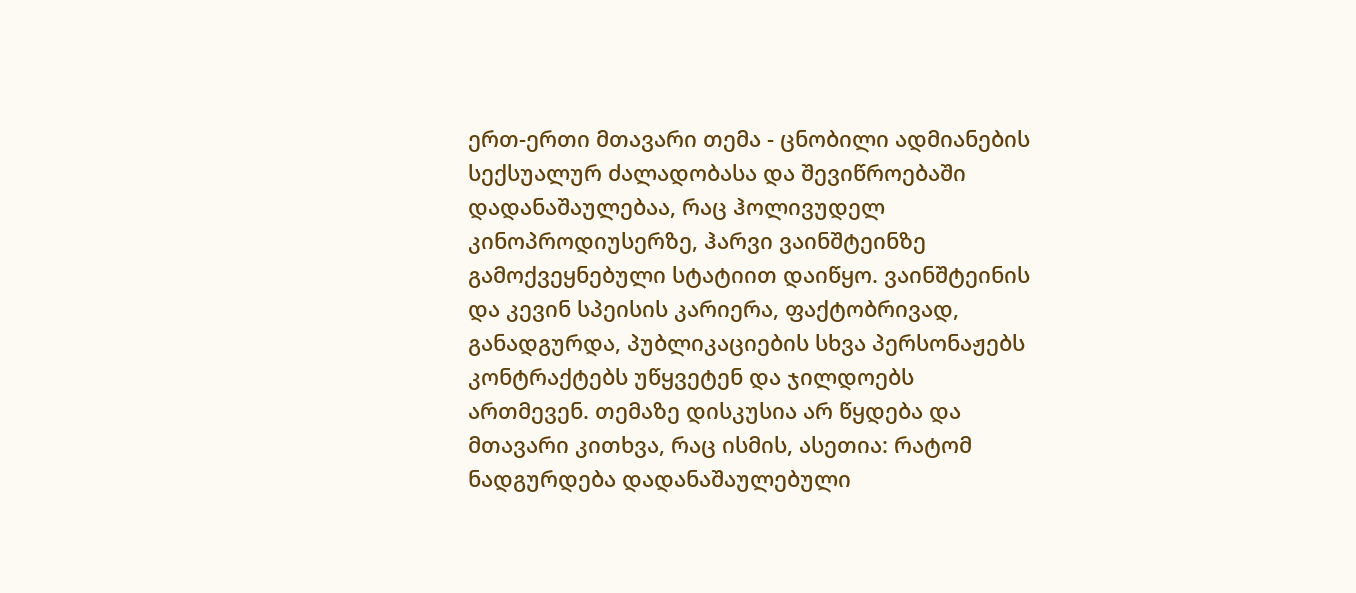ერთ-ერთი მთავარი თემა - ცნობილი ადმიანების სექსუალურ ძალადობასა და შევიწროებაში დადანაშაულებაა, რაც ჰოლივუდელ კინოპროდიუსერზე, ჰარვი ვაინშტეინზე გამოქვეყნებული სტატიით დაიწყო. ვაინშტეინის და კევინ სპეისის კარიერა, ფაქტობრივად, განადგურდა, პუბლიკაციების სხვა პერსონაჟებს კონტრაქტებს უწყვეტენ და ჯილდოებს ართმევენ. თემაზე დისკუსია არ წყდება და მთავარი კითხვა, რაც ისმის, ასეთია: რატომ ნადგურდება დადანაშაულებული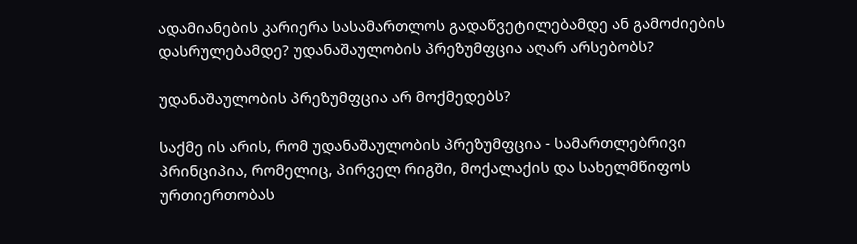ადამიანების კარიერა სასამართლოს გადაწვეტილებამდე ან გამოძიების დასრულებამდე? უდანაშაულობის პრეზუმფცია აღარ არსებობს?

უდანაშაულობის პრეზუმფცია არ მოქმედებს?

საქმე ის არის, რომ უდანაშაულობის პრეზუმფცია - სამართლებრივი პრინციპია, რომელიც, პირველ რიგში, მოქალაქის და სახელმწიფოს ურთიერთობას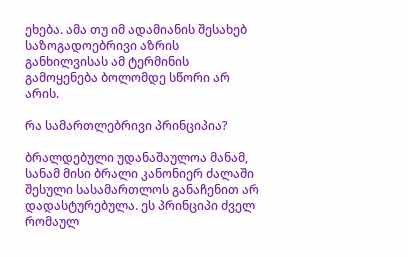ეხება. ამა თუ იმ ადამიანის შესახებ საზოგადოებრივი აზრის განხილვისას ამ ტერმინის გამოყენება ბოლომდე სწორი არ არის.

რა სამართლებრივი პრინციპია?

ბრალდებული უდანაშაულოა მანამ, სანამ მისი ბრალი კანონიერ ძალაში შესული სასამართლოს განაჩენით არ დადასტურებულა. ეს პრინციპი ძველ რომაულ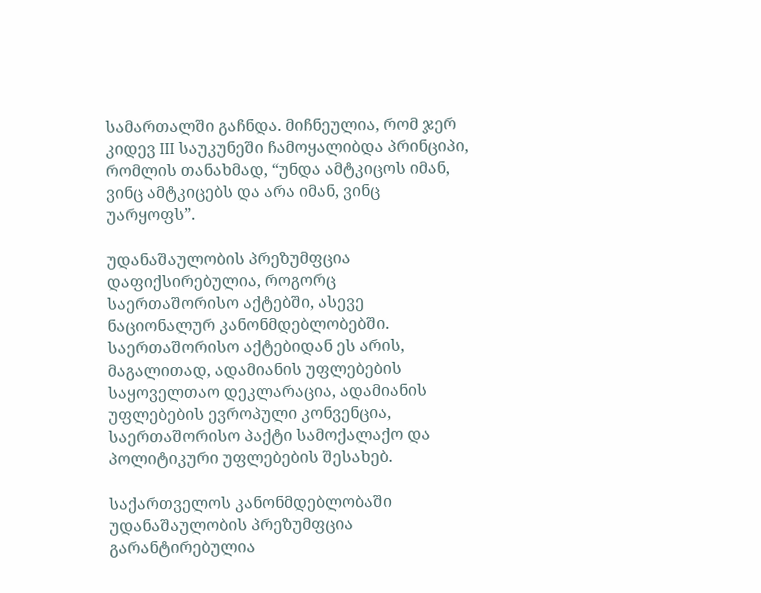სამართალში გაჩნდა. მიჩნეულია, რომ ჯერ კიდევ III საუკუნეში ჩამოყალიბდა პრინციპი, რომლის თანახმად, “უნდა ამტკიცოს იმან, ვინც ამტკიცებს და არა იმან, ვინც უარყოფს”.

უდანაშაულობის პრეზუმფცია დაფიქსირებულია, როგორც საერთაშორისო აქტებში, ასევე ნაციონალურ კანონმდებლობებში. საერთაშორისო აქტებიდან ეს არის, მაგალითად, ადამიანის უფლებების საყოველთაო დეკლარაცია, ადამიანის უფლებების ევროპული კონვენცია, საერთაშორისო პაქტი სამოქალაქო და პოლიტიკური უფლებების შესახებ.

საქართველოს კანონმდებლობაში უდანაშაულობის პრეზუმფცია გარანტირებულია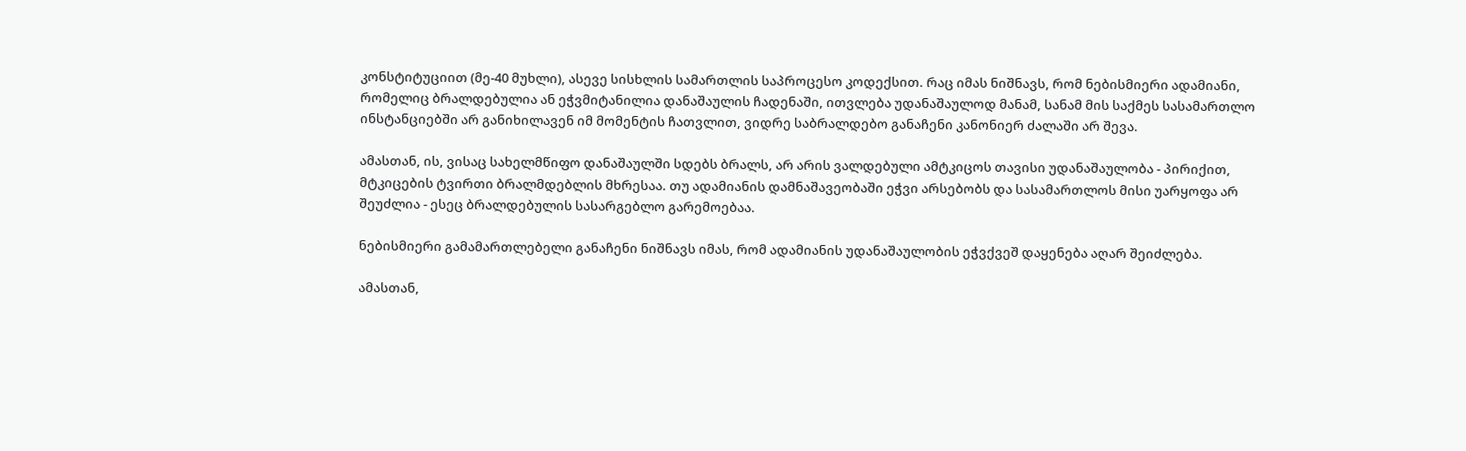კონსტიტუციით (მე-40 მუხლი), ასევე სისხლის სამართლის საპროცესო კოდექსით. რაც იმას ნიშნავს, რომ ნებისმიერი ადამიანი, რომელიც ბრალდებულია ან ეჭვმიტანილია დანაშაულის ჩადენაში, ითვლება უდანაშაულოდ მანამ, სანამ მის საქმეს სასამართლო ინსტანციებში არ განიხილავენ იმ მომენტის ჩათვლით, ვიდრე საბრალდებო განაჩენი კანონიერ ძალაში არ შევა.

ამასთან, ის, ვისაც სახელმწიფო დანაშაულში სდებს ბრალს, არ არის ვალდებული ამტკიცოს თავისი უდანაშაულობა - პირიქით, მტკიცების ტვირთი ბრალმდებლის მხრესაა. თუ ადამიანის დამნაშავეობაში ეჭვი არსებობს და სასამართლოს მისი უარყოფა არ შეუძლია - ესეც ბრალდებულის სასარგებლო გარემოებაა.

ნებისმიერი გამამართლებელი განაჩენი ნიშნავს იმას, რომ ადამიანის უდანაშაულობის ეჭვქვეშ დაყენება აღარ შეიძლება.

ამასთან,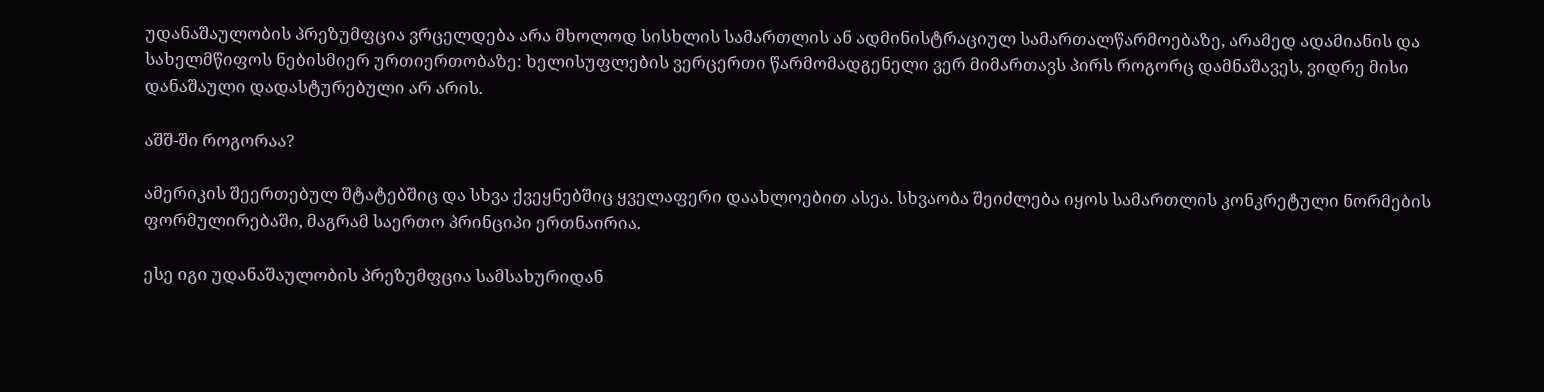უდანაშაულობის პრეზუმფცია ვრცელდება არა მხოლოდ სისხლის სამართლის ან ადმინისტრაციულ სამართალწარმოებაზე, არამედ ადამიანის და სახელმწიფოს ნებისმიერ ურთიერთობაზე: ხელისუფლების ვერცერთი წარმომადგენელი ვერ მიმართავს პირს როგორც დამნაშავეს, ვიდრე მისი დანაშაული დადასტურებული არ არის.

აშშ-ში როგორაა?

ამერიკის შეერთებულ შტატებშიც და სხვა ქვეყნებშიც ყველაფერი დაახლოებით ასეა. სხვაობა შეიძლება იყოს სამართლის კონკრეტული ნორმების ფორმულირებაში, მაგრამ საერთო პრინციპი ერთნაირია.

ესე იგი უდანაშაულობის პრეზუმფცია სამსახურიდან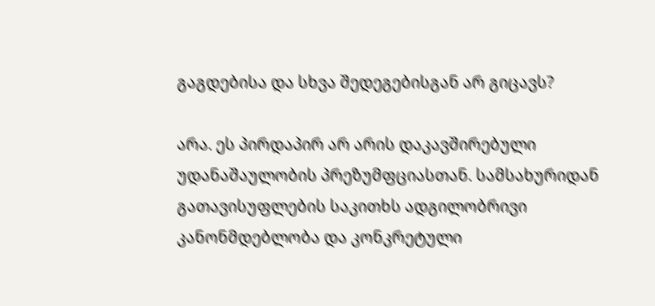გაგდებისა და სხვა შედეგებისგან არ გიცავს?

არა. ეს პირდაპირ არ არის დაკავშირებული უდანაშაულობის პრეზუმფციასთან. სამსახურიდან გათავისუფლების საკითხს ადგილობრივი კანონმდებლობა და კონკრეტული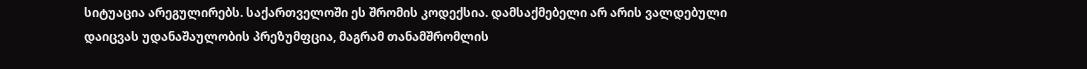სიტუაცია არეგულირებს. საქართველოში ეს შრომის კოდექსია. დამსაქმებელი არ არის ვალდებული დაიცვას უდანაშაულობის პრეზუმფცია, მაგრამ თანამშრომლის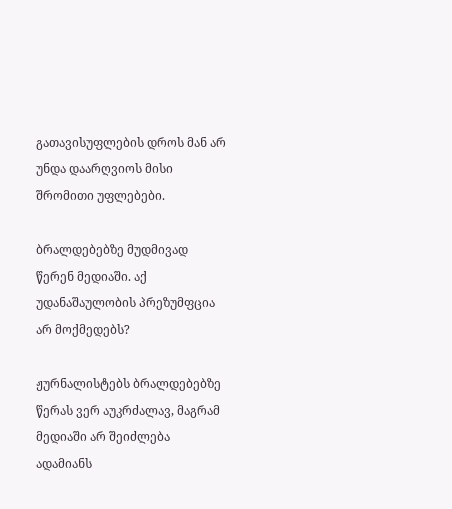გათავისუფლების დროს მან არ უნდა დაარღვიოს მისი შრომითი უფლებები.

ბრალდებებზე მუდმივად წერენ მედიაში. აქ უდანაშაულობის პრეზუმფცია არ მოქმედებს?

ჟურნალისტებს ბრალდებებზე წერას ვერ აუკრძალავ, მაგრამ მედიაში არ შეიძლება ადამიანს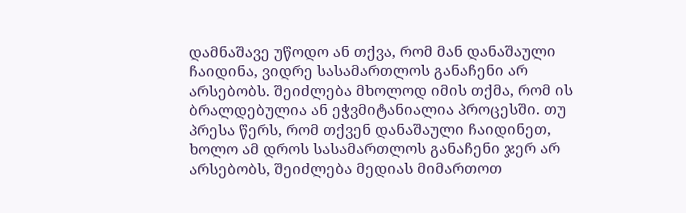დამნაშავე უწოდო ან თქვა, რომ მან დანაშაული ჩაიდინა, ვიდრე სასამართლოს განაჩენი არ არსებობს. შეიძლება მხოლოდ იმის თქმა, რომ ის ბრალდებულია ან ეჭვმიტანიალია პროცესში. თუ პრესა წერს, რომ თქვენ დანაშაული ჩაიდინეთ, ხოლო ამ დროს სასამართლოს განაჩენი ჯერ არ არსებობს, შეიძლება მედიას მიმართოთ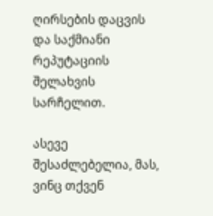ღირსების დაცვის და საქმიანი რეპუტაციის შელახვის სარჩელით.

ასევე შესაძლებელია, მას, ვინც თქვენ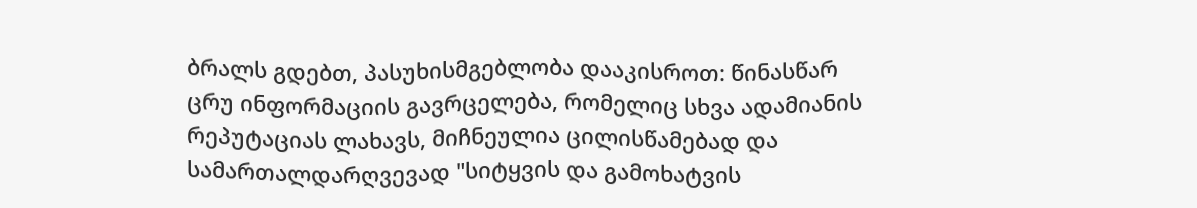ბრალს გდებთ, პასუხისმგებლობა დააკისროთ: წინასწარ ცრუ ინფორმაციის გავრცელება, რომელიც სხვა ადამიანის რეპუტაციას ლახავს, მიჩნეულია ცილისწამებად და სამართალდარღვევად "სიტყვის და გამოხატვის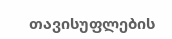თავისუფლების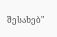შესახებ"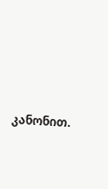კანონით.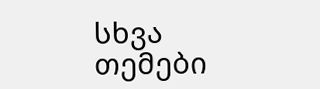სხვა თემები